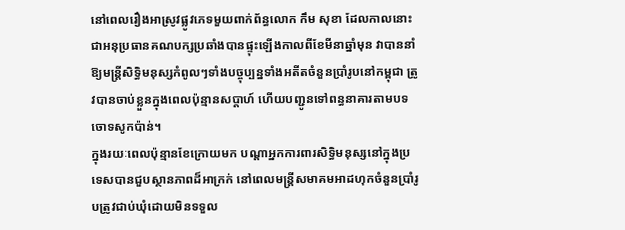នៅពេលរឿងអាស្រូវផ្លូវភេទមួយពាក់ព័ន្ធលោក កឹម សុខា ដែលកាលនោះជាអនុប្រធានគណបក្សប្រឆាំងបានផ្ទុះឡើងកាលពីខែមីនាឆ្នាំមុន វាបាននាំឱ្យមន្ត្រីសិទ្ធិមនុស្សកំពូលៗទាំងបច្ចុប្បន្នទាំងអតីតចំនួនប្រាំរូបនៅកម្ពុជា ត្រូវបានចាប់ខ្លួនក្នុងពេលប៉ុន្មានសប្តាហ៍ ហើយបញ្ជូនទៅពន្ធនាគារតាមបទចោទសូកប៉ាន់។
ក្នុងរយៈពេលប៉ុន្មានខែក្រោយមក បណ្ដាអ្នកការពារសិទ្ធិមនុស្សនៅក្នុងប្រទេសបានជួបស្ថានភាពដ៏អាក្រក់ នៅពេលមន្ត្រីសមាគមអាដហុកចំនួនប្រាំរូបត្រូវជាប់ឃុំដោយមិនទទួល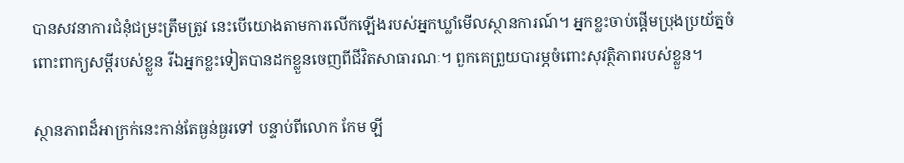បានសវនាការជំនុំជម្រះត្រឹមត្រូវ នេះបើយោងតាមការលើកឡើងរបស់អ្នកឃ្លាំមើលស្ថានការណ៍។ អ្នកខ្លះចាប់ផ្ដើមប្រុងប្រយ័ត្នចំពោះពាក្យសម្ដីរបស់ខ្លួន រីឯអ្នកខ្លះទៀតបានដកខ្លួនចេញពីជីវិតសាធារណៈ។ ពួកគេព្រួយបារម្ភចំពោះសុវត្ថិភាពរបស់ខ្លួន។

ស្ថានភាពដ៏អាក្រក់នេះកាន់តែធ្ងន់ធ្ងរទៅ បន្ទាប់ពីលោក កែម ឡី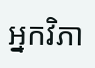អ្នកវិភា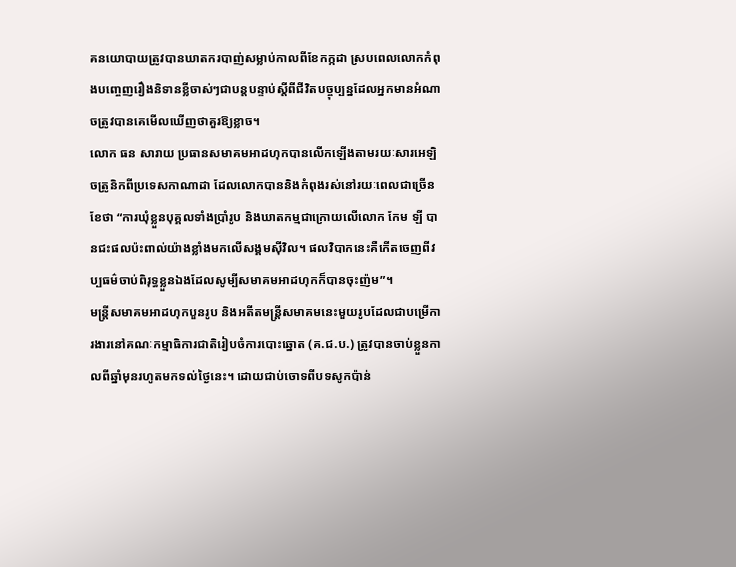គនយោបាយត្រូវបានឃាតករបាញ់សម្លាប់កាលពីខែកក្កដា ស្របពេលលោកកំពុងបញ្ចេញរឿងនិទានខ្លីចាស់ៗជាបន្តបន្ទាប់ស្ដីពីជីវិតបច្ចុប្បន្នដែលអ្នកមានអំណាចត្រូវបានគេមើលឃើញថាគួរឱ្យខ្លាច។
លោក ធន សារាយ ប្រធានសមាគមអាដហុកបានលើកឡើងតាមរយៈសារអេឡិចត្រូនិកពីប្រទេសកាណាដា ដែលលោកបាននិងកំពុងរស់នៅរយៈពេលជាច្រើនខែថា “ការឃុំខ្លួនបុគ្គលទាំងប្រាំរូប និងឃាតកម្មជាក្រោយលើលោក កែម ឡី បានជះផលប៉ះពាល់យ៉ាងខ្លាំងមកលើសង្គមស៊ីវិល។ ផលវិបាកនេះគឺកើតចេញពីវប្បធម៌ចាប់ពិរុទ្ធខ្លួនឯងដែលសូម្បីសមាគមអាដហុកក៏បានចុះញ៉ម”។
មន្ត្រីសមាគមអាដហុកបួនរូប និងអតីតមន្ត្រីសមាគមនេះមួយរូបដែលជាបម្រើការងារនៅគណៈកម្មាធិការជាតិរៀបចំការបោះឆ្នោត (គ.ជ.ប.) ត្រូវបានចាប់ខ្លួនកាលពីឆ្នាំមុនរហូតមកទល់ថ្ងៃនេះ។ ដោយជាប់ចោទពីបទសូកប៉ាន់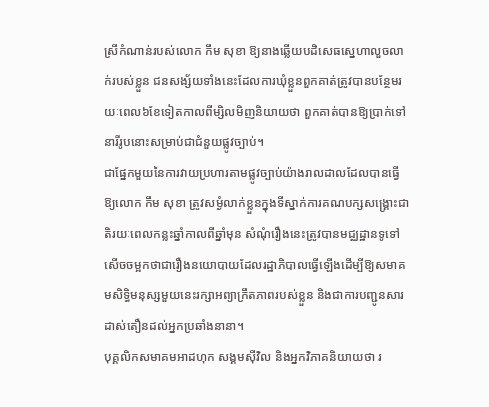ស្រីកំណាន់របស់លោក កឹម សុខា ឱ្យនាងឆ្លើយបដិសេធស្នេហាលួចលាក់របស់ខ្លួន ជនសង្ស័យទាំងនេះដែលការឃុំខ្លួនពួកគាត់ត្រូវបានបន្ថែមរយៈពេល៦ខែទៀតកាលពីម្សិលមិញនិយាយថា ពួកគាត់បានឱ្យប្រាក់ទៅនារីរូបនោះសម្រាប់ជាជំនួយផ្លូវច្បាប់។
ជាផ្នែកមួយនៃការវាយប្រហារតាមផ្លូវច្បាប់យ៉ាងរាលដាលដែលបានធ្វើឱ្យលោក កឹម សុខា ត្រូវសម្ងំលាក់ខ្លួនក្នុងទីស្នាក់ការគណបក្សសង្គ្រោះជាតិរយៈពេលកន្លះឆ្នាំកាលពីឆ្នាំមុន សំណុំរឿងនេះត្រូវបានមជ្ឈដ្ឋានទូទៅសើចចម្អកថាជារឿងនយោបាយដែលរដ្ឋាភិបាលធ្វើឡើងដើម្បីឱ្យសមាគមសិទ្ធិមនុស្សមួយនេះរក្សាអព្យាក្រឹតភាពរបស់ខ្លួន និងជាការបញ្ជូនសារដាស់តឿនដល់អ្នកប្រឆាំងនានា។
បុគ្គលិកសមាគមអាដហុក សង្គមស៊ីវិល និងអ្នកវិភាគនិយាយថា រ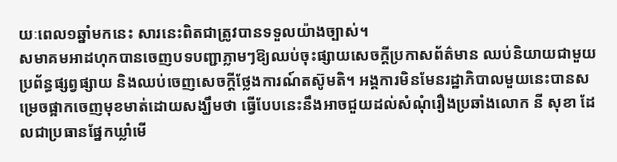យៈពេល១ឆ្នាំមកនេះ សារនេះពិតជាត្រូវបានទទួលយ៉ាងច្បាស់។
សមាគមអាដហុកបានចេញបទបញ្ជាភ្លាមៗឱ្យឈប់ចុះផ្សាយសេចក្ដីប្រកាសព័ត៌មាន ឈប់និយាយជាមួយប្រព័ន្ធផ្សព្វផ្សាយ និងឈប់ចេញសេចក្ដីថ្លែងការណ៍តស៊ូមតិ។ អង្គការមិនមែនរដ្ឋាភិបាលមួយនេះបានសម្រេចផ្អាកចេញមុខមាត់ដោយសង្ឃឹមថា ធ្វើបែបនេះនឹងអាចជួយដល់សំណុំរឿងប្រឆាំងលោក នី សុខា ដែលជាប្រធានផ្នែកឃ្លាំមើ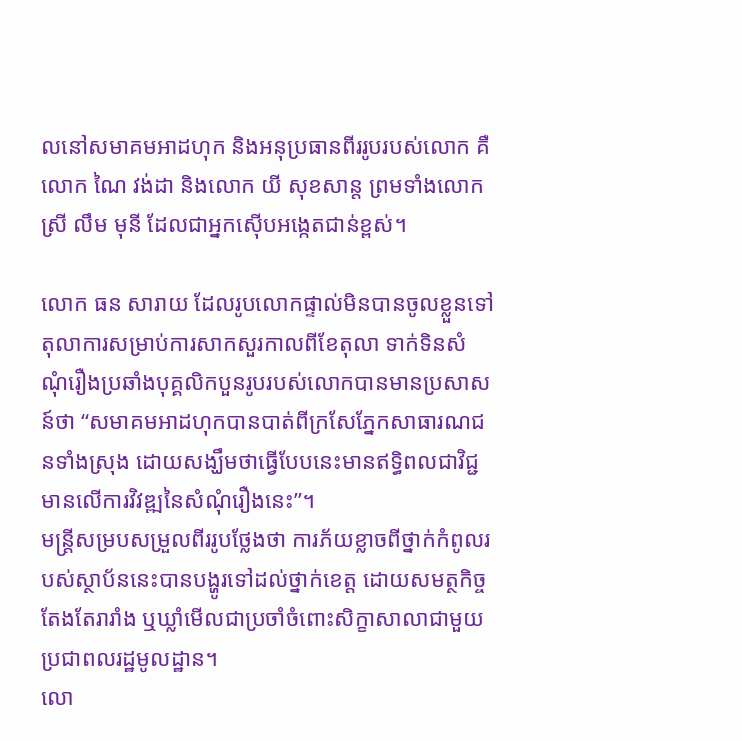លនៅសមាគមអាដហុក និងអនុប្រធានពីររូបរបស់លោក គឺលោក ណៃ វង់ដា និងលោក យី សុខសាន្ត ព្រមទាំងលោកស្រី លឹម មុនី ដែលជាអ្នកស៊ើបអង្កេតជាន់ខ្ពស់។

លោក ធន សារាយ ដែលរូបលោកផ្ទាល់មិនបានចូលខ្លួនទៅតុលាការសម្រាប់ការសាកសួរកាលពីខែតុលា ទាក់ទិនសំណុំរឿងប្រឆាំងបុគ្គលិកបួនរូបរបស់លោកបានមានប្រសាសន៍ថា “សមាគមអាដហុកបានបាត់ពីក្រសែភ្នែកសាធារណជនទាំងស្រុង ដោយសង្ឃឹមថាធ្វើបែបនេះមានឥទ្ធិពលជាវិជ្ជមានលើការវិវឌ្ឍនៃសំណុំរឿងនេះ”។
មន្ត្រីសម្របសម្រួលពីររូបថ្លែងថា ការភ័យខ្លាចពីថ្នាក់កំពូលរបស់ស្ថាប័ននេះបានបង្ហូរទៅដល់ថ្នាក់ខេត្ត ដោយសមត្ថកិច្ចតែងតែរារាំង ឬឃ្លាំមើលជាប្រចាំចំពោះសិក្ខាសាលាជាមួយប្រជាពលរដ្ឋមូលដ្ឋាន។
លោ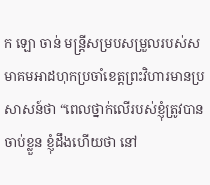ក ឡោ ចាន់ មន្ត្រីសម្របសម្រួលរបស់សមាគមអាដហុកប្រចាំខេត្តព្រះវិហារមានប្រសាសន៍ថា “ពេលថ្នាក់លើរបស់ខ្ញុំត្រូវបានចាប់ខ្លួន ខ្ញុំដឹងហើយថា នៅ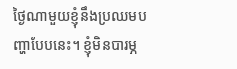ថ្ងៃណាមួយខ្ញុំនឹងប្រឈមបញ្ហាបែបនេះ។ ខ្ញុំមិនបារម្ភ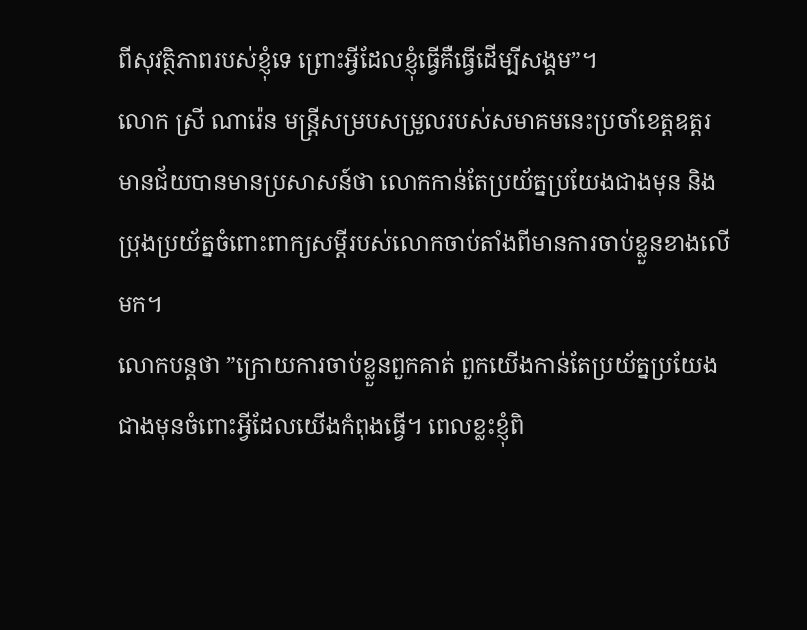ពីសុវត្ថិភាពរបស់ខ្ញុំទេ ព្រោះអ្វីដែលខ្ញុំធ្វើគឺធ្វើដើម្បីសង្គម”។
លោក ស្រី ណារ៉េន មន្ត្រីសម្របសម្រួលរបស់សមាគមនេះប្រចាំខេត្តឧត្តរមានជ័យបានមានប្រសាសន៍ថា លោកកាន់តែប្រយ័ត្នប្រយែងជាងមុន និងប្រុងប្រយ័ត្នចំពោះពាក្យសម្ដីរបស់លោកចាប់តាំងពីមានការចាប់ខ្លួនខាងលើមក។
លោកបន្តថា ”ក្រោយការចាប់ខ្លួនពួកគាត់ ពួកយើងកាន់តែប្រយ័ត្នប្រយែងជាងមុនចំពោះអ្វីដែលយើងកំពុងធ្វើ។ ពេលខ្លះខ្ញុំពិ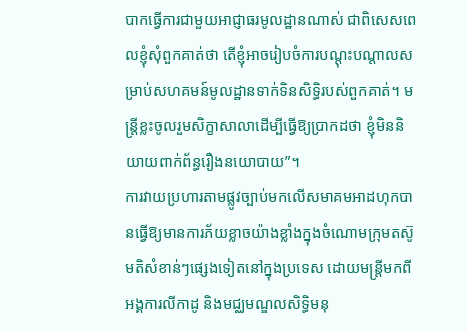បាកធ្វើការជាមួយអាជ្ញាធរមូលដ្ឋានណាស់ ជាពិសេសពេលខ្ញុំសុំពួកគាត់ថា តើខ្ញុំអាចរៀបចំការបណ្តុះបណ្តាលសម្រាប់សហគមន៍មូលដ្ឋានទាក់ទិនសិទ្ធិរបស់ពួកគាត់។ មន្ត្រីខ្លះចូលរួមសិក្ខាសាលាដើម្បីធ្វើឱ្យប្រាកដថា ខ្ញុំមិននិយាយពាក់ព័ន្ធរឿងនយោបាយ”។
ការវាយប្រហារតាមផ្លូវច្បាប់មកលើសមាគមអាដហុកបានធ្វើឱ្យមានការភ័យខ្លាចយ៉ាងខ្លាំងក្នុងចំណោមក្រុមតស៊ូមតិសំខាន់ៗផ្សេងទៀតនៅក្នុងប្រទេស ដោយមន្ត្រីមកពីអង្គការលីកាដូ និងមជ្ឈមណ្ឌលសិទ្ធិមនុ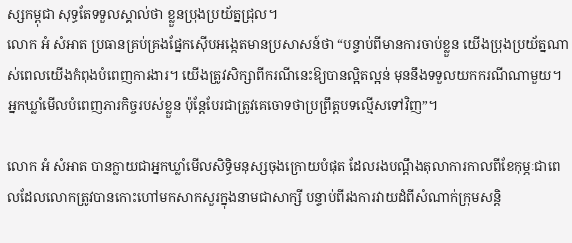ស្សកម្ពុជា សុទ្ធតែទទួលស្គាល់ថា ខ្លួនប្រុងប្រយ័ត្នជ្រុល។
លោក អំ សំអាត ប្រធានគ្រប់គ្រងផ្នែកស៊ើបអង្កេតមានប្រសាសន៍ថា “បន្ទាប់ពីមានការចាប់ខ្លួន យើងប្រុងប្រយ័ត្នណាស់ពេលយើងកំពុងបំពេញការងារ។ យើងត្រូវសិក្សាពីករណីនេះឱ្យបានល្អិតល្អន់ មុននឹងទទួលយកករណីណាមួយ។ អ្នកឃ្លាំមើលបំពេញភារកិច្ចរបស់ខ្លួន ប៉ុន្តែបែរជាត្រូវគេចោទថាប្រព្រឹត្តបទល្មើសទៅវិញ”។

លោក អំ សំអាត បានក្លាយជាអ្នកឃ្លាំមើលសិទ្ធិមនុស្សចុងក្រោយបំផុត ដែលរងបណ្តឹងតុលាការកាលពីខែកុម្ភៈជាពេលដែលលោកត្រូវបានកោះហៅមកសាកសួរក្នុងនាមជាសាក្សី បន្ទាប់ពីរងការវាយដំពីសំណាក់ក្រុមសន្តិ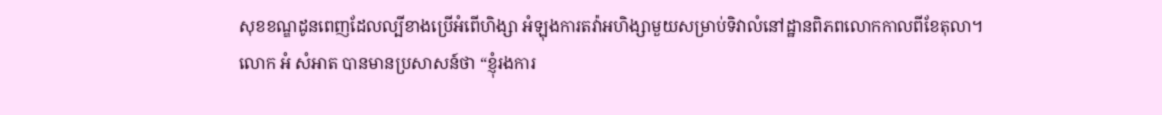សុខខណ្ឌដូនពេញដែលល្បីខាងប្រើអំពើហិង្សា អំឡុងការតវ៉ាអហិង្សាមួយសម្រាប់ទិវាលំនៅដ្ឋានពិភពលោកកាលពីខែតុលា។
លោក អំ សំអាត បានមានប្រសាសន៍ថា “ខ្ញុំរងការ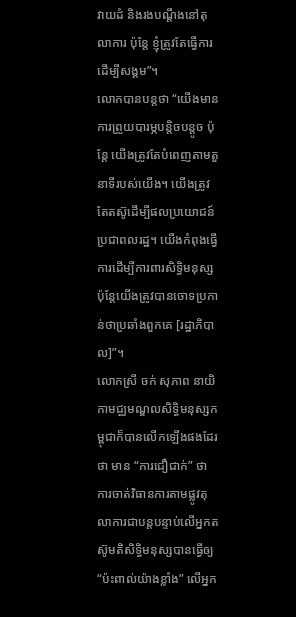វាយដំ និងរងបណ្តឹងនៅតុលាការ ប៉ុន្តែ ខ្ញុំត្រូវតែធ្វើការដើម្បីសង្គម”។
លោកបានបន្តថា “យើងមានការព្រួយបារម្ភបន្តិចបន្តូច ប៉ុន្តែ យើងត្រូវតែបំពេញតាមតួនាទីរបស់យើង។ យើងត្រូវតែតស៊ូដើម្បីផលប្រយោជន៍ប្រជាពលរដ្ឋ។ យើងកំពុងធ្វើការដើម្បីការពារសិទ្ធិមនុស្ស ប៉ុន្តែយើងត្រូវបានចោទប្រកាន់ថាប្រឆាំងពួកគេ [រដ្ឋាភិបាល]”។
លោកស្រី ចក់ សុភាព នាយិកាមជ្ឈមណ្ឌលសិទ្ធិមនុស្សកម្ពុជាក៏បានលើកឡើងផងដែរថា មាន “ការជឿជាក់” ថា ការចាត់វិធានការតាមផ្លូវតុលាការជាបន្តបន្ទាប់លើអ្នកតស៊ូមតិសិទ្ធិមនុស្សបានធ្វើឲ្យ “ប៉ះពាល់យ៉ាងខ្លាំង” លើអ្នក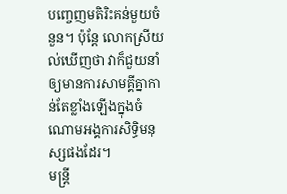បញ្ចេញមតិរិះគន់មួយចំនួន។ ប៉ុន្តែ លោកស្រីយល់ឃើញថា វាក៏ជួយនាំឲ្យមានការសាមគ្គីគ្នាកាន់តែខ្លាំងឡើងក្នុងចំណោមអង្គការសិទ្ធិមនុស្សផងដែរ។
មន្ត្រី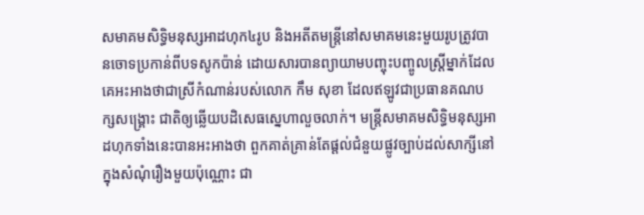សមាគមសិទ្ធិមនុស្សអាដហុក៤រូប និងអតីតមន្ត្រីនៅសមាគមនេះមួយរូបត្រូវបានចោទប្រកាន់ពីបទសូកប៉ាន់ ដោយសារបានព្យាយាមបញ្ចុះបញ្ចូលស្ត្រីម្នាក់ដែលគេអះអាងថាជាស្រីកំណាន់របស់លោក កឹម សុខា ដែលឥឡូវជាប្រធានគណបក្សសង្គ្រោះ ជាតិឲ្យឆ្លើយបដិសេធស្នេហាលួចលាក់។ មន្ត្រីសមាគមសិទ្ធិមនុស្សអាដហុកទាំងនេះបានអះអាងថា ពួកគាត់គ្រាន់តែផ្តល់ជំនួយផ្លូវច្បាប់ដល់សាក្សីនៅក្នុងសំណុំរឿងមួយប៉ុណ្ណោះ ជា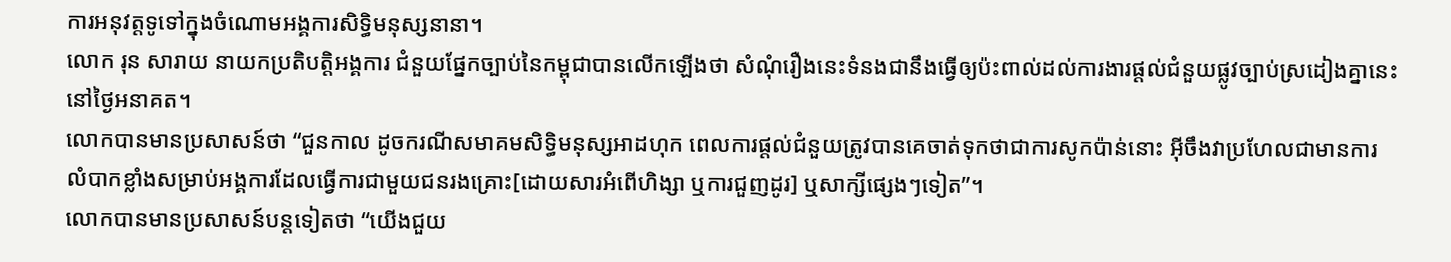ការអនុវត្តទូទៅក្នុងចំណោមអង្គការសិទ្ធិមនុស្សនានា។
លោក រុន សារាយ នាយកប្រតិបត្តិអង្គការ ជំនួយផ្នែកច្បាប់នៃកម្ពុជាបានលើកឡើងថា សំណុំរឿងនេះទំនងជានឹងធ្វើឲ្យប៉ះពាល់ដល់ការងារផ្តល់ជំនួយផ្លូវច្បាប់ស្រដៀងគ្នានេះនៅថ្ងៃអនាគត។
លោកបានមានប្រសាសន៍ថា “ជួនកាល ដូចករណីសមាគមសិទ្ធិមនុស្សអាដហុក ពេលការផ្តល់ជំនួយត្រូវបានគេចាត់ទុកថាជាការសូកប៉ាន់នោះ អ៊ីចឹងវាប្រហែលជាមានការលំបាកខ្លាំងសម្រាប់អង្គការដែលធ្វើការជាមួយជនរងគ្រោះ[ដោយសារអំពើហិង្សា ឬការជួញដូរ] ឬសាក្សីផ្សេងៗទៀត”។
លោកបានមានប្រសាសន៍បន្តទៀតថា “យើងជួយ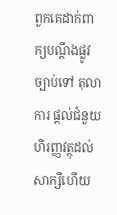ពួកគេដាក់ពាក្យបណ្តឹងផ្លូវច្បាប់ទៅ តុលាការ ផ្តល់ជំនួយហិរញ្ញវត្ថុដល់សាក្សីហើយ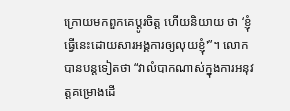ក្រោយមកពួកគេប្តូរចិត្ត ហើយនិយាយ ថា ‘ខ្ញុំធ្វើនេះដោយសារអង្គការឲ្យលុយខ្ញុំ'”។ លោកបានបន្តទៀតថា “វាលំបាកណាស់ក្នុងការអនុវត្តគម្រោងដើ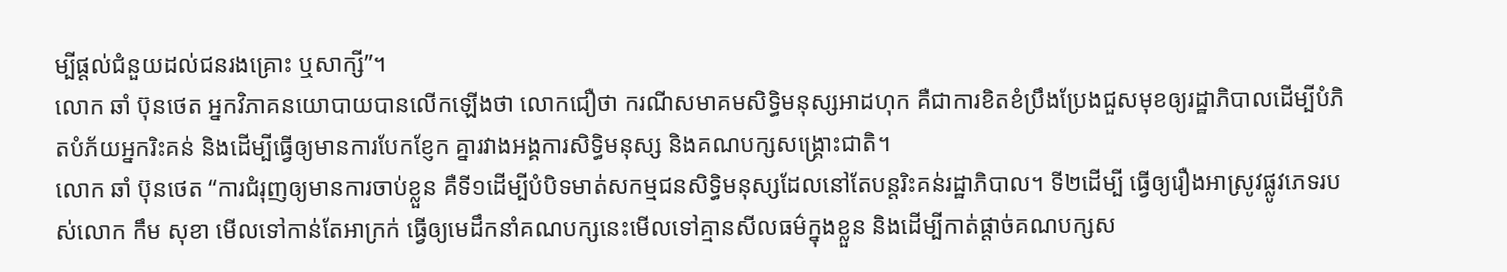ម្បីផ្តល់ជំនួយដល់ជនរងគ្រោះ ឬសាក្សី”។
លោក ឆាំ ប៊ុនថេត អ្នកវិភាគនយោបាយបានលើកឡើងថា លោកជឿថា ករណីសមាគមសិទ្ធិមនុស្សអាដហុក គឺជាការខិតខំប្រឹងប្រែងជួសមុខឲ្យរដ្ឋាភិបាលដើម្បីបំភិតបំភ័យអ្នករិះគន់ និងដើម្បីធ្វើឲ្យមានការបែកខ្ញែក គ្នារវាងអង្គការសិទ្ធិមនុស្ស និងគណបក្សសង្គ្រោះជាតិ។
លោក ឆាំ ប៊ុនថេត “ការជំរុញឲ្យមានការចាប់ខ្លួន គឺទី១ដើម្បីបំបិទមាត់សកម្មជនសិទ្ធិមនុស្សដែលនៅតែបន្តរិះគន់រដ្ឋាភិបាល។ ទី២ដើម្បី ធ្វើឲ្យរឿងអាស្រូវផ្លូវភេទរបស់លោក កឹម សុខា មើលទៅកាន់តែអាក្រក់ ធ្វើឲ្យមេដឹកនាំគណបក្សនេះមើលទៅគ្មានសីលធម៌ក្នុងខ្លួន និងដើម្បីកាត់ផ្តាច់គណបក្សស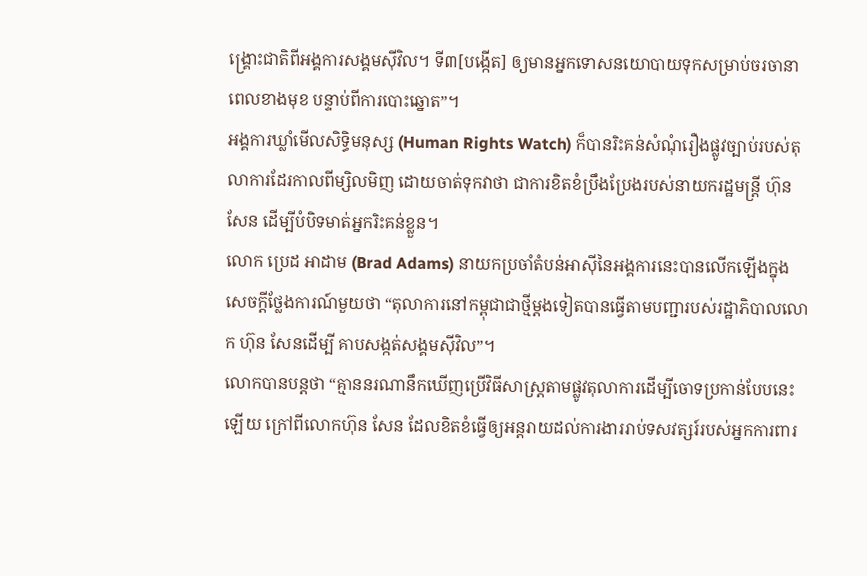ង្គ្រោះជាតិពីអង្គការសង្គមស៊ីវិល។ ទី៣[បង្កើត] ឲ្យមានអ្នកទោសនយោបាយទុកសម្រាប់ចរចានាពេលខាងមុខ បន្ទាប់ពីការបោះឆ្នោត”។
អង្គការឃ្លាំមើលសិទ្ធិមនុស្ស (Human Rights Watch) ក៏បានរិះគន់សំណុំរឿងផ្លូវច្បាប់របស់តុលាការដែរកាលពីម្សិលមិញ ដោយចាត់ទុកវាថា ជាការខិតខំប្រឹងប្រែងរបស់នាយករដ្ឋមន្ត្រី ហ៊ុន សែន ដើម្បីបំបិទមាត់អ្នករិះគន់ខ្លួន។
លោក ប្រេដ អាដាម (Brad Adams) នាយកប្រចាំតំបន់អាស៊ីនៃអង្គការនេះបានលើកឡើងក្នុងសេចក្តីថ្លែងការណ៍មួយថា “តុលាការនៅកម្ពុជាជាថ្មីម្តងទៀតបានធ្វើតាមបញ្ជារបស់រដ្ឋាភិបាលលោក ហ៊ុន សែនដើម្បី គាបសង្កត់សង្គមស៊ីវិល”។
លោកបានបន្តថា “គ្មាននរណានឹកឃើញប្រើវិធីសាស្ត្រតាមផ្លូវតុលាការដើម្បីចោទប្រកាន់បែបនេះឡើយ ក្រៅពីលោកហ៊ុន សែន ដែលខិតខំធ្វើឲ្យអន្តរាយដល់ការងាររាប់ទសវត្សរ៍របស់អ្នកការពារ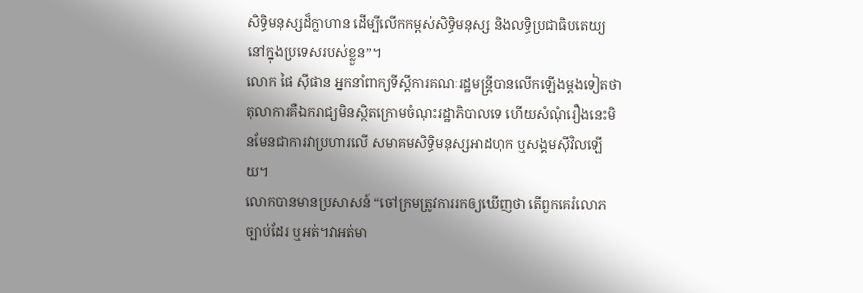សិទ្ធិមនុស្សដ៏ក្លាហាន ដើម្បីលើកកម្ពស់សិទ្ធិមនុស្ស និងលទ្ធិប្រជាធិបតេយ្យនៅក្នុងប្រទេសរបស់ខ្លួន”។
លោក ផៃ ស៊ីផាន អ្នកនាំពាក្យទីស្តីការគណៈរដ្ឋមន្ត្រីបានលើកឡើងម្តងទៀតថា តុលាការគឺឯករាជ្យមិនស្ថិតក្រោមចំណុះរដ្ឋាភិបាលទេ ហើយសំណុំរឿងនេះមិនមែនជាការវាប្រហារលើ សមាគមសិទ្ធិមនុស្សអាដហុក ឬសង្គមស៊ីវិលឡើយ។
លោកបានមានប្រសាសន៍ “ចៅក្រមត្រូវការរកឲ្យឃើញថា តើពួកគេរំលោភច្បាប់ដែរ ឬអត់។វាអត់មា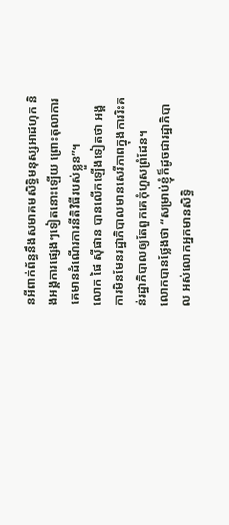នអីពាក់ព័ន្ធនឹងសមាគមសិទ្ធិមនុស្សអាដហុក និងអង្គការផ្សេងៗទៀតនោះឡើយ ព្រោះតុលាការគេមានដំណើរការនីតិវិធីរបស់ខ្លួន”។
លោក ផៃ ស៊ីផាន បានលើកឡើងទៀតថា អង្គការមិនមែនរដ្ឋាភិបាលមានសេរីភាពក្នុងការរិះគន់រដ្ឋាភិបាលឲ្យតែពួកគេកុំហួសព្រំដែន។
លោកបានថ្លែងថា “សម្រាប់ខ្ញុំក៏ដូចជារដ្ឋាភិបាល អស់លោកអ្នកមានសិទ្ធិ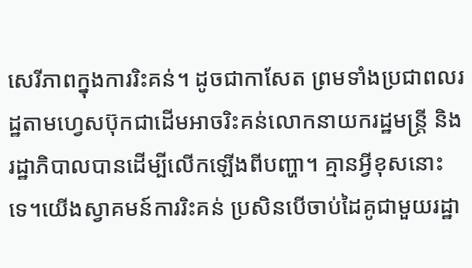សេរីភាពក្នុងការរិះគន់។ ដូចជាកាសែត ព្រមទាំងប្រជាពលរដ្ឋតាមហ្វេសប៊ុកជាដើមអាចរិះគន់លោកនាយករដ្ឋមន្ត្រី និងរដ្ឋាភិបាលបានដើម្បីលើកឡើងពីបញ្ហា។ គ្មានអ្វីខុសនោះទេ។យើងស្វាគមន៍ការរិះគន់ ប្រសិនបើចាប់ដៃគូជាមួយរដ្ឋា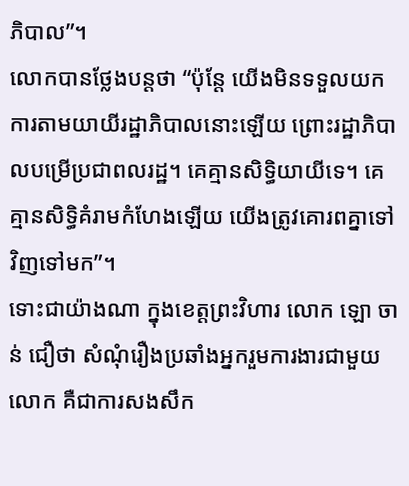ភិបាល”។
លោកបានថ្លែងបន្តថា “ប៉ុន្តែ យើងមិនទទួលយកការតាមយាយីរដ្ឋាភិបាលនោះឡើយ ព្រោះរដ្ឋាភិបាលបម្រើប្រជាពលរដ្ឋ។ គេគ្មានសិទ្ធិយាយីទេ។ គេគ្មានសិទ្ធិគំរាមកំហែងឡើយ យើងត្រូវគោរពគ្នាទៅវិញទៅមក”។
ទោះជាយ៉ាងណា ក្នុងខេត្តព្រះវិហារ លោក ឡោ ចាន់ ជឿថា សំណុំរឿងប្រឆាំងអ្នករួមការងារជាមួយលោក គឺជាការសងសឹក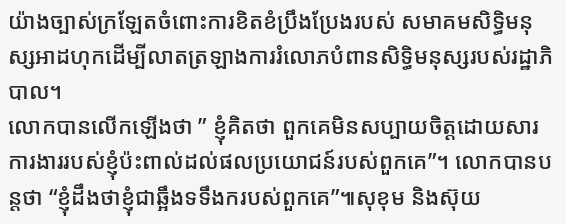យ៉ាងច្បាស់ក្រឡែតចំពោះការខិតខំប្រឹងប្រែងរបស់ សមាគមសិទ្ធិមនុស្សអាដហុកដើម្បីលាតត្រឡាងការរំលោភបំពានសិទ្ធិមនុស្សរបស់រដ្ឋាភិបាល។
លោកបានលើកឡើងថា ” ខ្ញុំគិតថា ពួកគេមិនសប្បាយចិត្តដោយសារការងាររបស់ខ្ញុំប៉ះពាល់ដល់ផលប្រយោជន៍របស់ពួកគេ”។ លោកបានបន្តថា “ខ្ញុំដឹងថាខ្ញុំជាឆ្អឹងទទឹងករបស់ពួកគេ”៕សុខុម និងស៊ុយ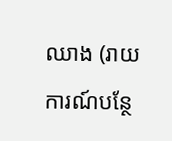ឈាង (រាយការណ៍បន្ថែ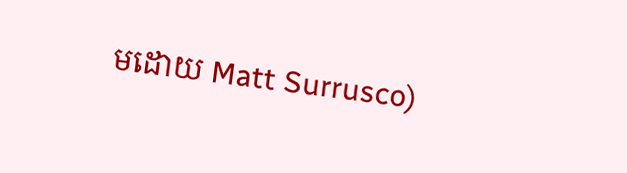មដោយ Matt Surrusco)